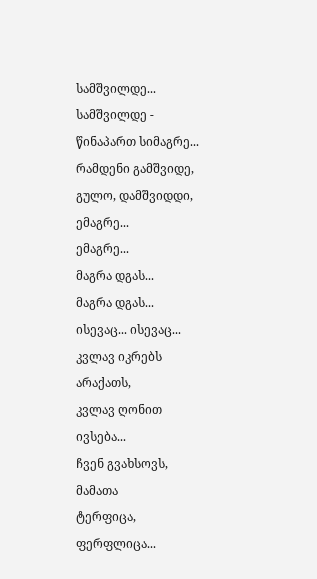სამშვილდე...
სამშვილდე -
წინაპართ სიმაგრე...
რამდენი გამშვიდე,
გულო, დამშვიდდი,
ემაგრე...
ემაგრე...
მაგრა დგას...
მაგრა დგას...
ისევაც... ისევაც...
კვლავ იკრებს არაქათს,
კვლავ ღონით ივსება...
ჩვენ გვახსოვს, მამათა
ტერფიცა, ფერფლიცა...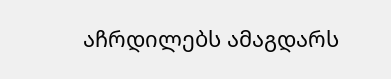აჩრდილებს ამაგდარს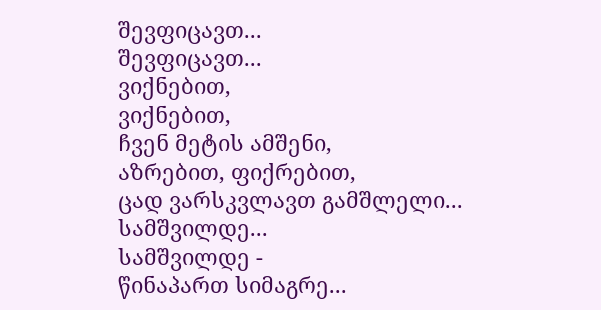შევფიცავთ...
შევფიცავთ...
ვიქნებით,
ვიქნებით,
ჩვენ მეტის ამშენი,
აზრებით, ფიქრებით,
ცად ვარსკვლავთ გამშლელი...
სამშვილდე...
სამშვილდე -
წინაპართ სიმაგრე...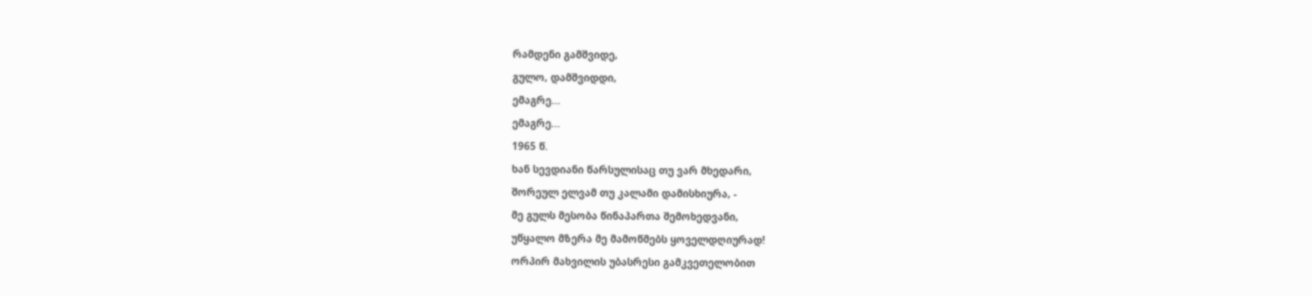რამდენი გამშვიდე,
გულო, დამშვიდდი,
ემაგრე...
ემაგრე...
1965 წ.
ხან სევდიანი წარსულისაც თუ ვარ მხედარი,
შორეულ ელვამ თუ კალამი დამისხიურა, -
მე გულს მესობა წინაპართა შემოხედვანი,
უწყალო მზერა მე მამოწმებს ყოველდღიურად!
ორპირ მახვილის უბასრესი გამკვეთელობით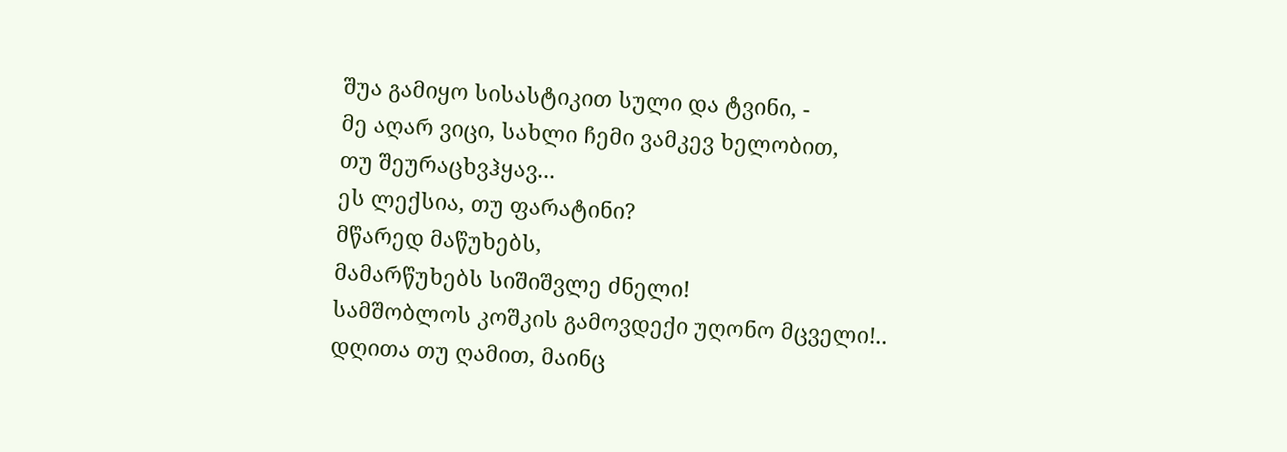შუა გამიყო სისასტიკით სული და ტვინი, -
მე აღარ ვიცი, სახლი ჩემი ვამკევ ხელობით,
თუ შეურაცხვჰყავ...
ეს ლექსია, თუ ფარატინი?
მწარედ მაწუხებს,
მამარწუხებს სიშიშვლე ძნელი!
სამშობლოს კოშკის გამოვდექი უღონო მცველი!..
დღითა თუ ღამით, მაინც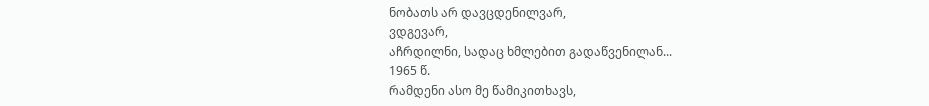ნობათს არ დავცდენილვარ,
ვდგევარ,
აჩრდილნი, სადაც ხმლებით გადაწვენილან...
1965 წ.
რამდენი ასო მე წამიკითხავს,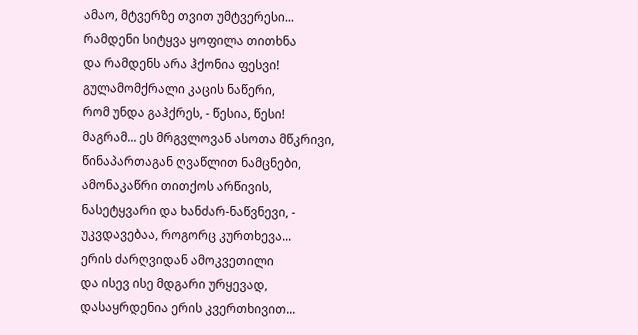ამაო, მტვერზე თვით უმტვერესი...
რამდენი სიტყვა ყოფილა თითხნა
და რამდენს არა ჰქონია ფესვი!
გულამომქრალი კაცის ნაწერი,
რომ უნდა გაჰქრეს, - წესია, წესი!
მაგრამ... ეს მრგვლოვან ასოთა მწკრივი,
წინაპართაგან ღვაწლით ნამცნები,
ამონაკაწრი თითქოს არწივის,
ნასეტყვარი და ხანძარ-ნაწვნევი, -
უკვდავებაა, როგორც კურთხევა...
ერის ძარღვიდან ამოკვეთილი
და ისევ ისე მდგარი ურყევად,
დასაყრდენია ერის კვერთხივით...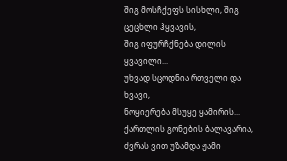შიგ მოსჩქეფს სისხლი, შიგ ცეცხლი ჰყვავის,
შიგ იფურჩქნება დილის ყვავილი...
უხვად სცოდნია რთველი და ხვავი,
ნოყიერება მსუყე ყამირის...
ქართლის გონების ბალავარია,
ძვრას ვით უზამდა ჟამი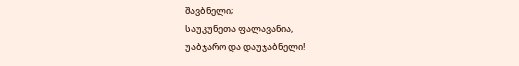შავბნელი;
საუკუნეთა ფალავანია,
უაბჯარო და დაუჯაბნელი!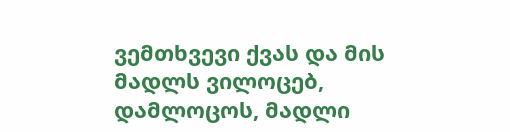ვემთხვევი ქვას და მის მადლს ვილოცებ,
დამლოცოს, მადლი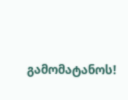გამომატანოს!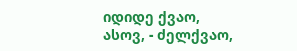იდიდე ქვაო,
ასოვ, - ძელქვაო,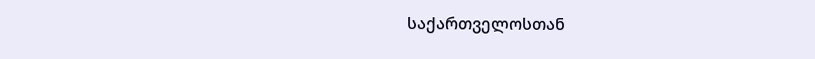საქართველოსთან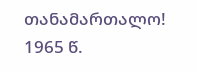თანამართალო!
1965 წ.